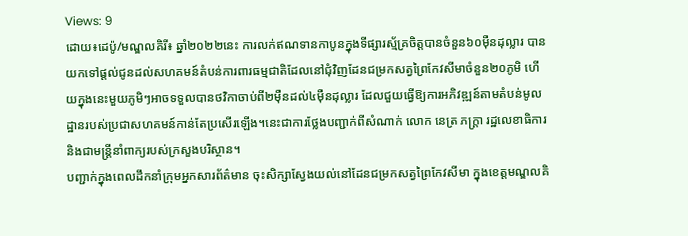Views: 9
ដោយ៖ដេប៉ូ/មណ្ឌលគិរី៖ ឆ្នាំ២០២២នេះ ការលក់ឥណទានកាបូនក្នុងទីផ្សារស្ម័គ្រចិត្តបានចំនួន៦០ម៉ឺនដុល្លារ បានយកទៅផ្តល់ជូនដល់សហគមន៍តំបន់ការពារធម្មជាតិដែលនៅជុំវិញដែនជម្រកសត្វព្រៃកែវសីមាចំនួន២០ភូមិ ហើយក្នុងនេះមួយភូមិៗអាចទទួលបានថវិកាចាប់ពី២ម៉ឺនដល់៤ម៉ឺនដុល្លារ ដែលជួយធ្វើឱ្យការអភិវឌ្ឍន៍តាមតំបន់មូលដ្ឋានរបស់ប្រជាសហគមន៍កាន់តែប្រសើរឡើង។នេះជាការថ្លែងបញ្ជាក់ពីសំណាក់ លោក នេត្រ ភក្ត្រា រដ្ឋលេខាធិការនិងជាមន្ត្រីនាំពាក្យរបស់ក្រសួងបរិស្ថាន។
បញ្ជាក់ក្នុងពេលដឹកនាំក្រុមអ្នកសារព័ត៌មាន ចុះសិក្សាស្វែងយល់នៅដែនជម្រកសត្វព្រៃកែវសីមា ក្នុងខេត្តមណ្ឌលគិ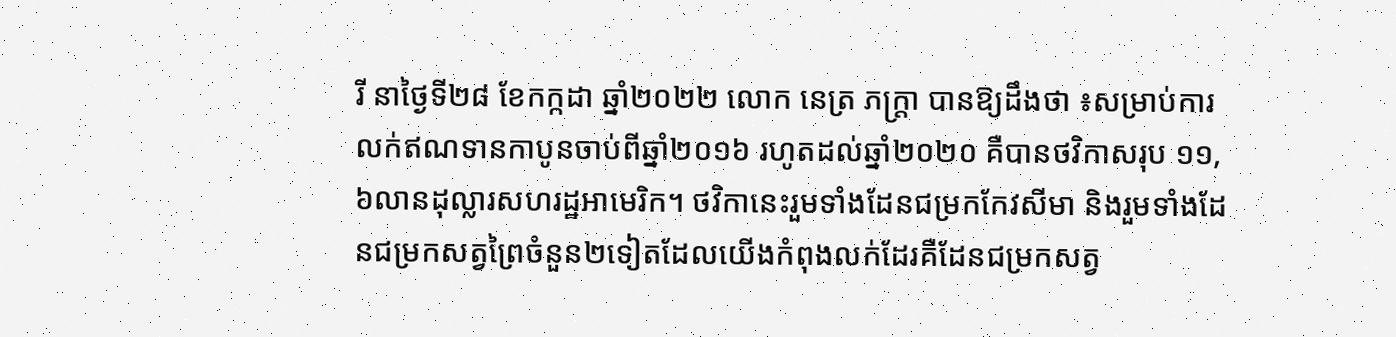រី នាថ្ងៃទី២៨ ខែកក្កដា ឆ្នាំ២០២២ លោក នេត្រ ភក្ត្រា បានឱ្យដឹងថា ៖សម្រាប់ការលក់ឥណទានកាបូនចាប់ពីឆ្នាំ២០១៦ រហូតដល់ឆ្នាំ២០២០ គឺបានថវិកាសរុប ១១,៦លានដុល្លារសហរដ្ឋអាមេរិក។ ថវិកានេះរួមទាំងដែនជម្រកកែវសីមា និងរួមទាំងដែនជម្រកសត្វព្រៃចំនួន២ទៀតដែលយើងកំពុងលក់ដែរគឺដែនជម្រកសត្វ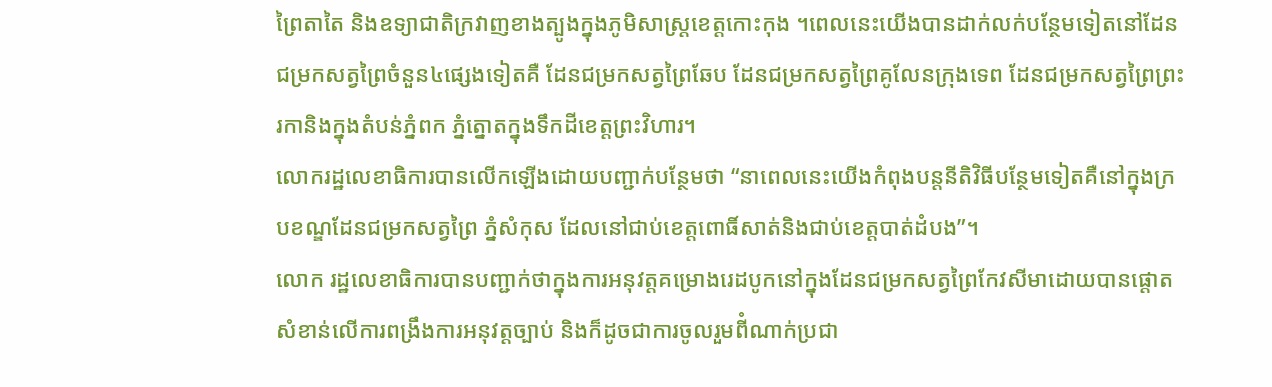ព្រៃតាតៃ និងឧទ្យាជាតិក្រវាញខាងត្បូងក្នុងភូមិសាស្ត្រខេត្តកោះកុង ។ពេលនេះយើងបានដាក់លក់បន្ថែមទៀតនៅដែនជម្រកសត្វព្រៃចំនួន៤ផ្សេងទៀតគឺ ដែនជម្រកសត្វព្រៃឆែប ដែនជម្រកសត្វព្រៃគូលែនក្រុងទេព ដែនជម្រកសត្វព្រៃព្រះរកានិងក្នុងតំបន់ភ្នំពក ភ្នំត្នោតក្នុងទឹកដីខេត្តព្រះវិហារ។
លោករដ្ឋលេខាធិការបានលើកឡើងដោយបញ្ជាក់បន្ថែមថា “នាពេលនេះយើងកំពុងបន្តនីតិវិធីបន្ថែមទៀតគឺនៅក្នុងក្របខណ្ឌដែនជម្រកសត្វព្រៃ ភ្នំសំកុស ដែលនៅជាប់ខេត្តពោធិ៍សាត់និងជាប់ខេត្តបាត់ដំបង”។
លោក រដ្ឋលេខាធិការបានបញ្ជាក់ថាក្នុងការអនុវត្តគម្រោងរេដបូកនៅក្នុងដែនជម្រកសត្វព្រៃកែវសីមាដោយបានផ្តោតសំខាន់លើការពង្រឹងការអនុវត្តច្បាប់ និងក៏ដូចជាការចូលរួមពីំណាក់ប្រជា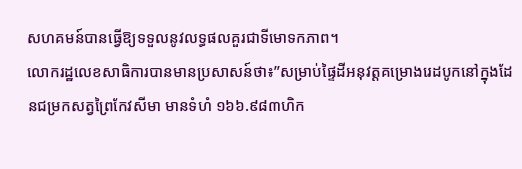សហគមន៍បានធ្វើឱ្យទទួលនូវលទ្ធផលគួរជាទីមោទកភាព។
លោករដ្ឋលេខសាធិការបានមានប្រសាសន៍ថា៖”សម្រាប់ផ្ទៃដីអនុវត្តគម្រោងរេដបូកនៅក្នុងដែនជម្រកសត្វព្រៃកែវសីមា មានទំហំ ១៦៦.៩៨៣ហិក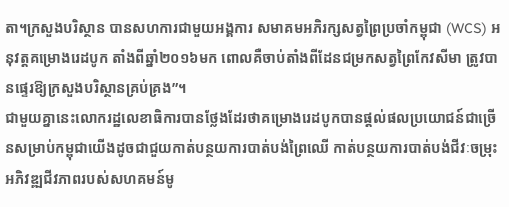តា។ក្រសួងបរិស្ថាន បានសហការជាមួយអង្គការ សមាគមអភិរក្សសត្វព្រៃប្រចាំកម្ពុជា (WCS) អនុវត្តគម្រោងរេដបូក តាំងពីឆ្នាំ២០១៦មក ពោលគឺចាប់តាំងពីដែនជម្រកសត្វព្រៃកែវសីមា ត្រូវបានផ្ទេរឱ្យក្រសួងបរិស្ថានគ្រប់គ្រង”។
ជាមួយគ្នានេះលោករដ្ឋលេខាធិការបានថ្លែងដែរថាគម្រោងរេដបូកបានផ្តល់ផលប្រយោជន៍ជាច្រើនសម្រាប់កម្ពុជាយើងដូចជាជួយកាត់បន្ថយការបាត់បង់ព្រៃឈើ កាត់បន្ថយការបាត់បង់ជីវៈចម្រុះ អភិវឌ្ឍជីវភាពរបស់សហគមន៍មូ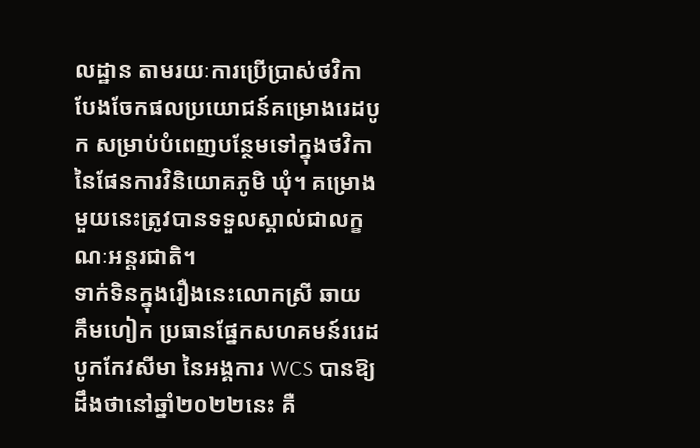លដ្ឋាន តាមរយៈការប្រើប្រាស់ថវិកាបែងចែកផលប្រយោជន៍គម្រោងរេដបូក សម្រាប់បំពេញបន្ថែមទៅក្នុងថវិកានៃផែនការវិនិយោគភូមិ ឃុំ។ គម្រោងមួយនេះត្រូវបានទទួលស្គាល់ជាលក្ខណៈអន្តរជាតិ។
ទាក់ទិនក្នុងរឿងនេះលោកស្រី ឆាយ គឹមហៀក ប្រធានផ្នែកសហគមន៍ររេដបូកកែវសីមា នៃអង្គការ WCS បានឱ្យដឹងថានៅឆ្នាំ២០២២នេះ គឺ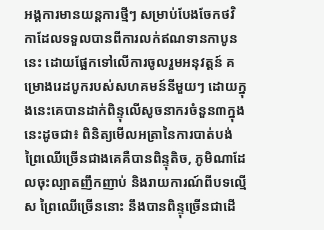អង្គការមានយន្តការថ្មីៗ សម្រាប់បែងចែកថវិកាដែលទទួលបានពីការលក់ឥណទានកាបូននេះ ដោយផ្អែកទៅលើការចូលរួមអនុវត្តន៍ គម្រោងរេដបូករបស់សហគមន៍នីមួយៗ ដោយក្នុងនេះគេបានដាក់ពិន្ទុលើសូចនាករចំនួន៣ក្នុងនេះដូចជា៖ ពិនិត្យមើលអត្រានៃការបាត់បង់ព្រៃឈើច្រើនជាងគេគឺបានពិន្ទុតិច, ភូមិណាដែលចុះល្បាតញឹកញាប់ និងរាយការណ៍ពីបទល្មើស ព្រៃឈើច្រើននោះ នឹងបានពិន្ទុច្រើនជាដើ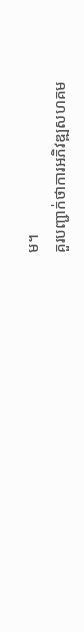ម។
គួរបញ្ជាក់ថាការអភិវឌ្ឍសហគម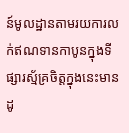ន៍មូលដ្ឋានតាមរយការលក់ឥណទានកាបូនក្នុងទីផ្សារស្ម័គ្រចិត្តក្នុងនេះមានដូ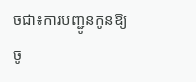ចជា៖ការបញ្ជូនកូនឱ្យចូ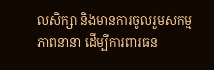លសិក្សា និងមានការចូលរួមសកម្មភាពនានា ដើម្បីការពារធន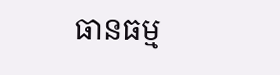ធានធម្ម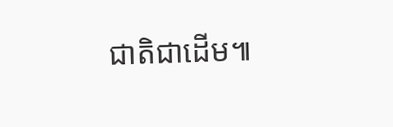ជាតិជាដើម៕